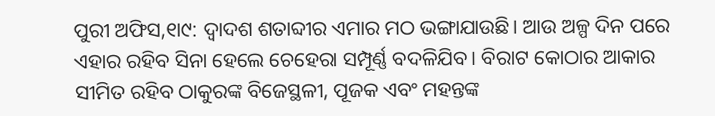ପୁରୀ ଅଫିସ,୧ା୯: ଦ୍ୱାଦଶ ଶତାବ୍ଦୀର ଏମାର ମଠ ଭଙ୍ଗାଯାଉଛି। ଆଉ ଅଳ୍ପ ଦିନ ପରେ ଏହାର ରହିବ ସିନା ହେଲେ ଚେହେରା ସମ୍ପୂର୍ଣ୍ଣ ବଦଳିଯିବ। ବିରାଟ କୋଠାର ଆକାର ସୀମିତ ରହିବ ଠାକୁରଙ୍କ ବିଜେସ୍ଥଳୀ, ପୂଜକ ଏବଂ ମହନ୍ତଙ୍କ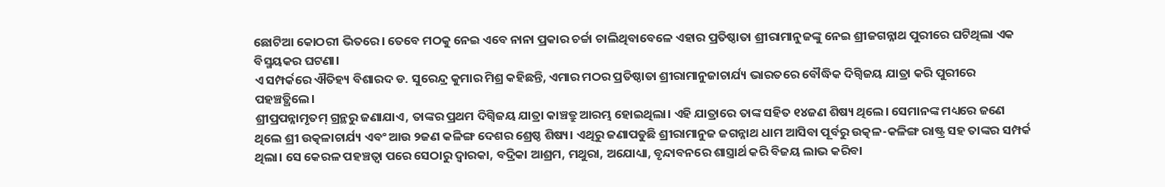ଛୋଟିଆ କୋଠରୀ ଭିତରେ। ତେବେ ମଠକୁ ନେଇ ଏବେ ନାନା ପ୍ରକାର ଚର୍ଚ୍ଚା ଚାଲିଥିବାବେଳେ ଏହାର ପ୍ରତିଷ୍ଠାତା ଶ୍ରୀରାମାନୁଜଙ୍କୁ ନେଇ ଶ୍ରୀଜଗନ୍ନାଥ ପୁରୀରେ ଘଟିଥିଲା ଏକ ବିସ୍ମୟକର ଘଟଣା।
ଏ ସମ୍ପର୍କରେ ଐତିହ୍ୟ ବିଶାରଦ ଡ. ସୁରେନ୍ଦ୍ର କୁମାର ମିଶ୍ର କହିଛନ୍ତି, ଏମାର ମଠର ପ୍ରତିଷ୍ଠାତା ଶ୍ରୀରାମାନୁଜାଚାର୍ଯ୍ୟ ଭାରତରେ ବୌଦ୍ଧିକ ଦିଗ୍ବିଜୟ ଯାତ୍ରା କରି ପୁରୀରେ ପହଞ୍ଚତ୍ଥିଲେ।
ଶ୍ରୀପ୍ରପନ୍ନାମୃତମ୍ ଗ୍ରନ୍ଥରୁ ଜଣାଯାଏ, ତାଙ୍କର ପ୍ରଥମ ଦିଗ୍ବିଜୟ ଯାତ୍ରା କାଞ୍ଚତ୍ରୁ ଆରମ୍ଭ ହୋଇଥିଲା। ଏହି ଯାତ୍ରାରେ ତାଙ୍କ ସହିତ ୧୪ଜଣ ଶିଷ୍ୟ ଥିଲେ। ସେମାନଙ୍କ ମଧ୍ୟରେ ଜଣେ ଥିଲେ ଶ୍ରୀ ଉତ୍କଳାଚାର୍ଯ୍ୟ ଏବଂ ଆଉ ୨ଜଣ କଳିଙ୍ଗ ଦେଶର ଶ୍ରେଷ୍ଠ ଶିଷ୍ୟ। ଏଥିରୁ ଜଣାପଡୁଛି ଶ୍ରୀରାମାନୁଜ ଜଗନ୍ନାଥ ଧାମ ଆସିବା ପୂର୍ବରୁ ଉତ୍କଳ-କଳିଙ୍ଗ ରାଷ୍ଟ୍ର ସହ ତାଙ୍କର ସମ୍ପର୍କ ଥିଲା। ସେ କେରଳ ପହଞ୍ଚତ୍ବା ପରେ ସେଠାରୁ ଦ୍ୱାରକା, ବଦ୍ରିକା ଆଶ୍ରମ, ମଥୁରା, ଅଯୋଧ୍ୟା, ବୃନ୍ଦାବନରେ ଶାସ୍ତ୍ରାର୍ଥ କରି ବିଜୟ ଲାଭ କରିବା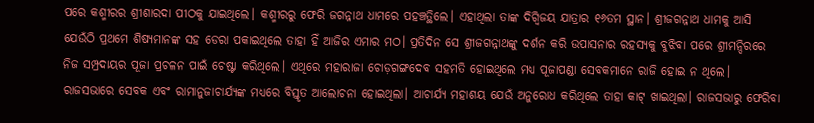ପରେ କଶ୍ମୀରର ଶ୍ରୀଶାରଦା ପୀଠକୁ ଯାଇଥିଲେ। କଶ୍ମୀରରୁ ଫେରି ଜଗନ୍ନାଥ ଧାମରେ ପହଞ୍ଚତ୍ଥିଲେ। ଏହାଥିଲା ତାଙ୍କ ଦିଗ୍ବିଜୟ ଯାତ୍ରାର ୧୬ତମ ସ୍ଥାନ। ଶ୍ରୀଜଗନ୍ନାଥ ଧାମକୁ ଆସି ଯେଉଁଠି ପ୍ରଥମେ ଶିଷ୍ୟମାନଙ୍କ ସହ ଡେରା ପକାଇଥିଲେ ତାହା ହିଁ ଆଜିର ଏମାର ମଠ। ପ୍ରତିଦିନ ସେ ଶ୍ରୀଜଗନ୍ନାଥଙ୍କୁ ଦର୍ଶନ କରି ଉପାସନାର ରହସ୍ୟକୁ ବୁଝିବା ପରେ ଶ୍ରୀମନ୍ଦିରରେ ନିଜ ସମ୍ପ୍ରଦାୟର ପୂଜା ପ୍ରଚଳନ ପାଇଁ ଚେଷ୍ଟା କରିଥିଲେ। ଏଥିରେ ମହାରାଜା ଚୋଡ଼ଗଙ୍ଗଦେବ ସହମତି ହୋଇଥିଲେ ମଧ୍ୟ ପୂଜାପଣ୍ଡା ସେବକମାନେ ରାଜି ହୋଇ ନ ଥିଲେ। ରାଜସଭାରେ ସେବକ ଏବଂ ରାମାନୁଜାଚାର୍ଯ୍ୟଙ୍କ ମଧ୍ୟରେ ବିସ୍ତୃତ ଆଲୋଚନା ହୋଇଥିଲା। ଆଚାର୍ଯ୍ୟ ମହାଶୟ ଯେଉଁ ଅନୁରୋଧ କରିଥିଲେ ତାହା କାଟ୍ ଖାଇଥିଲା। ରାଜସଭାରୁ ଫେରିବା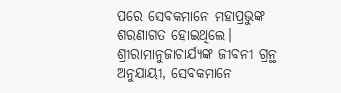ପରେ ସେବକମାନେ ମହାପ୍ରଭୁଙ୍କ ଶରଣାଗତ ହୋଇଥିଲେ। ଶ୍ରୀରାମାନୁଜାଚାର୍ଯ୍ୟଙ୍କ ଜୀବନୀ ଗ୍ରନ୍ଥ ଅନୁଯାୟୀ, ସେବକମାନେ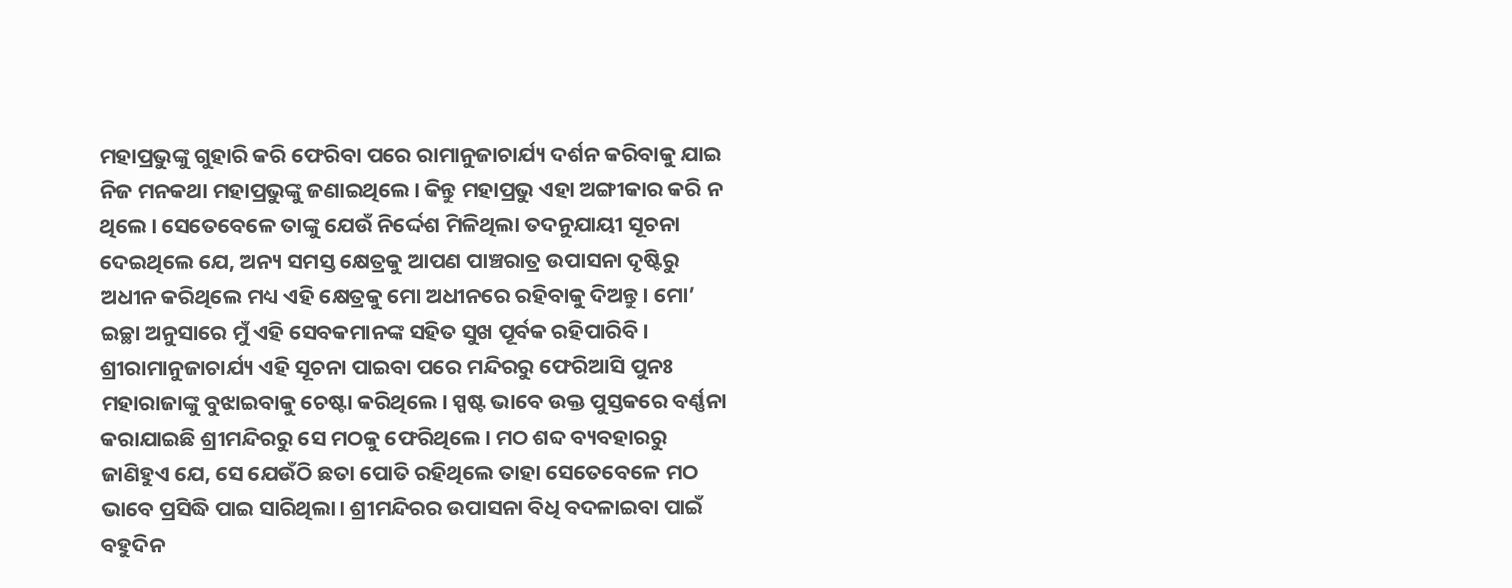ମହାପ୍ରଭୁଙ୍କୁ ଗୁହାରି କରି ଫେରିବା ପରେ ରାମାନୁଜାଚାର୍ଯ୍ୟ ଦର୍ଶନ କରିବାକୁ ଯାଇ ନିଜ ମନକଥା ମହାପ୍ରଭୁଙ୍କୁ ଜଣାଇଥିଲେ। କିନ୍ତୁ ମହାପ୍ରଭୁ ଏହା ଅଙ୍ଗୀକାର କରି ନ ଥିଲେ। ସେତେବେଳେ ତାଙ୍କୁ ଯେଉଁ ନିର୍ଦ୍ଦେଶ ମିଳିଥିଲା ତଦନୁଯାୟୀ ସୂଚନା ଦେଇଥିଲେ ଯେ, ଅନ୍ୟ ସମସ୍ତ କ୍ଷେତ୍ରକୁ ଆପଣ ପାଞ୍ଚରାତ୍ର ଉପାସନା ଦୃଷ୍ଟିରୁ ଅଧୀନ କରିଥିଲେ ମଧ୍ୟ ଏହି କ୍ଷେତ୍ରକୁ ମୋ ଅଧୀନରେ ରହିବାକୁ ଦିଅନ୍ତୁ। ମୋ’ ଇଚ୍ଛା ଅନୁସାରେ ମୁଁ ଏହି ସେବକମାନଙ୍କ ସହିତ ସୁଖ ପୂର୍ବକ ରହିପାରିବି। ଶ୍ରୀରାମାନୁଜାଚାର୍ଯ୍ୟ ଏହି ସୂଚନା ପାଇବା ପରେ ମନ୍ଦିରରୁ ଫେରିଆସି ପୁନଃ ମହାରାଜାଙ୍କୁ ବୁଝାଇବାକୁ ଚେଷ୍ଟା କରିଥିଲେ। ସ୍ପଷ୍ଟ ଭାବେ ଉକ୍ତ ପୁସ୍ତକରେ ବର୍ଣ୍ଣନା କରାଯାଇଛି ଶ୍ରୀମନ୍ଦିରରୁ ସେ ମଠକୁ ଫେରିଥିଲେ। ମଠ ଶବ୍ଦ ବ୍ୟବହାରରୁ ଜାଣିହୁଏ ଯେ, ସେ ଯେଉଁଠି ଛତା ପୋତି ରହିଥିଲେ ତାହା ସେତେବେଳେ ମଠ ଭାବେ ପ୍ରସିଦ୍ଧି ପାଇ ସାରିଥିଲା। ଶ୍ରୀମନ୍ଦିରର ଉପାସନା ବିଧି ବଦଳାଇବା ପାଇଁ ବହୁଦିନ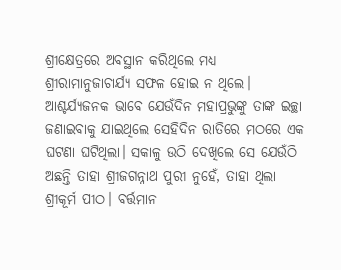ଶ୍ରୀକ୍ଷେତ୍ରରେ ଅବସ୍ଥାନ କରିଥିଲେ ମଧ୍ୟ ଶ୍ରୀରାମାନୁଜାଚାର୍ଯ୍ୟ ସଫଳ ହୋଇ ନ ଥିଲେ। ଆଶ୍ଚର୍ଯ୍ୟଜନକ ଭାବେ ଯେଉଁଦିନ ମହାପ୍ରଭୁଙ୍କୁ ତାଙ୍କ ଇଚ୍ଛା ଜଣାଇବାକୁ ଯାଇଥିଲେ ସେହିଦିନ ରାତିରେ ମଠରେ ଏକ ଘଟଣା ଘଟିଥିଲା। ସକାଳୁ ଉଠି ଦେଖିଲେ ସେ ଯେଉଁଠି ଅଛନ୍ତି ତାହା ଶ୍ରୀଜଗନ୍ନାଥ ପୁରୀ ନୁହେଁ, ତାହା ଥିଲା ଶ୍ରୀକୂର୍ମ ପୀଠ। ବର୍ତ୍ତମାନ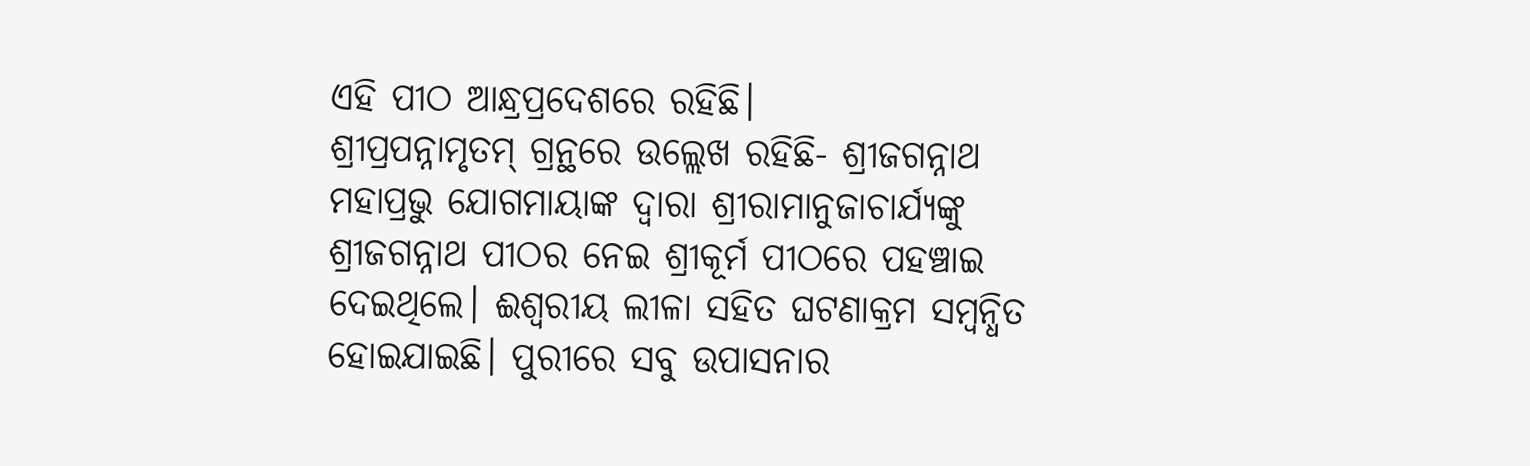ଏହି ପୀଠ ଆନ୍ଧ୍ରପ୍ରଦେଶରେ ରହିଛି।
ଶ୍ରୀପ୍ରପନ୍ନାମୃତମ୍ ଗ୍ରନ୍ଥରେ ଉଲ୍ଲେଖ ରହିଛି- ଶ୍ରୀଜଗନ୍ନାଥ ମହାପ୍ରଭୁ ଯୋଗମାୟାଙ୍କ ଦ୍ୱାରା ଶ୍ରୀରାମାନୁଜାଚାର୍ଯ୍ୟଙ୍କୁ ଶ୍ରୀଜଗନ୍ନାଥ ପୀଠର ନେଇ ଶ୍ରୀକୂର୍ମ ପୀଠରେ ପହଞ୍ଚାଇ ଦେଇଥିଲେ। ଈଶ୍ୱରୀୟ ଲୀଳା ସହିତ ଘଟଣାକ୍ରମ ସମ୍ବନ୍ଧିତ ହୋଇଯାଇଛି। ପୁରୀରେ ସବୁ ଉପାସନାର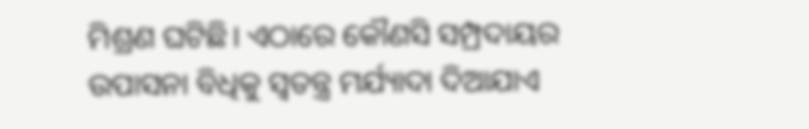ମିଶ୍ରଣ ଘଟିଛି। ଏଠାରେ କୌଣସି ସମ୍ପ୍ରଦାୟର ଉପାସନା ବିଧିକୁ ସ୍ବତନ୍ତ୍ର ମର୍ଯ୍ୟାଦା ଦିଆଯାଏ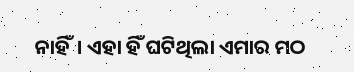ନାହିଁ। ଏହା ହିଁ ଘଟିଥିଲା ଏମାର ମଠ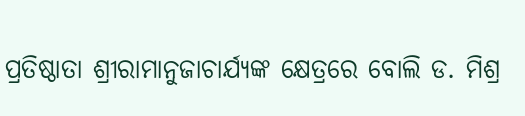ପ୍ରତିଷ୍ଠାତା ଶ୍ରୀରାମାନୁଜାଚାର୍ଯ୍ୟଙ୍କ କ୍ଷେତ୍ରରେ ବୋଲି ଡ. ମିଶ୍ର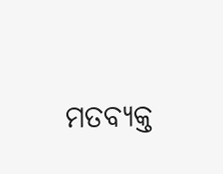ମତବ୍ୟକ୍ତ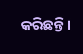କରିଛନ୍ତି।